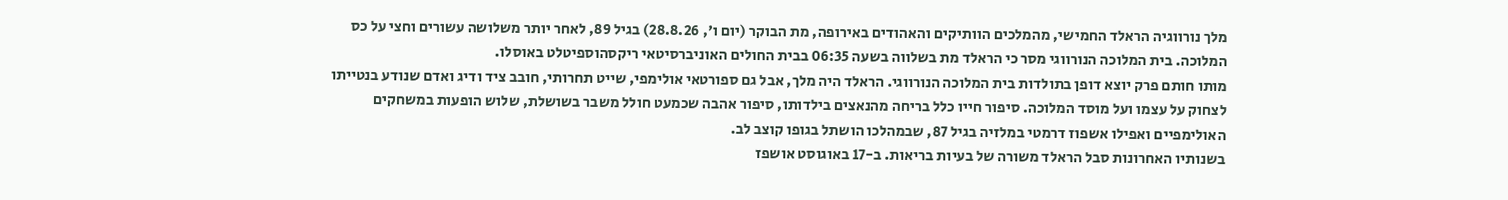מלך נורווגיה הראלד החמישי, מהמלכים הוותיקים והאהודים באירופה, מת הבוקר (יום ו', 28.8.26) בגיל 89, לאחר יותר משלושה עשורים וחצי על כס המלוכה. בית המלוכה הנורווגי מסר כי הראלד מת בשלווה בשעה 06:35 בבית החולים האוניברסיטאי ריקסהוספיטלט באוסלו.
מותו חותם פרק יוצא דופן בתולדות בית המלוכה הנורווגי. הראלד היה מלך, אבל גם ספורטאי אולימפי, שייט תחרותי, חובב ציד ודיג ואדם שנודע בנטייתו לצחוק על עצמו ועל מוסד המלוכה. סיפור חייו כלל בריחה מהנאצים בילדותו, סיפור אהבה שכמעט חולל משבר בשושלת, שלוש הופעות במשחקים האולימפיים ואפילו אשפוז דרמטי במלזיה בגיל 87, שבמהלכו הושתל בגופו קוצב לב.
בשנותיו האחרונות סבל הראלד משורה של בעיות בריאות. ב-17 באוגוסט אושפז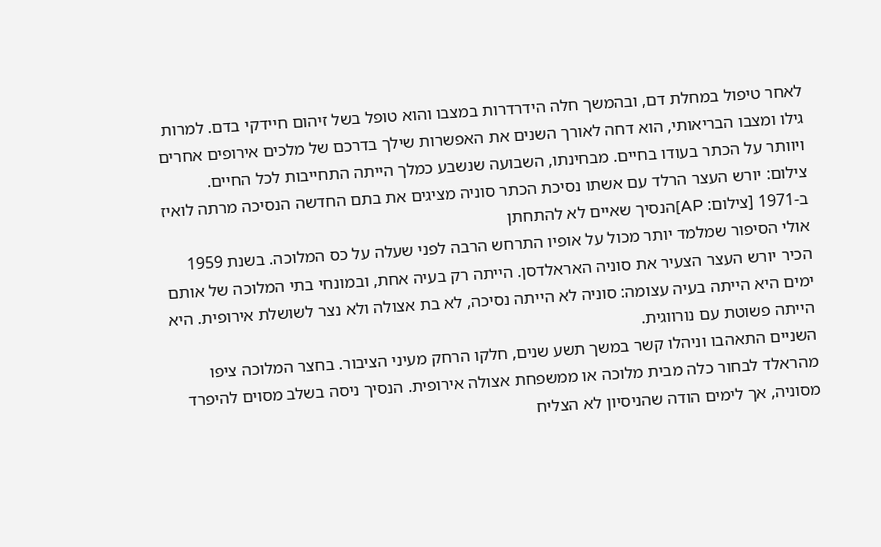לאחר טיפול במחלת דם, ובהמשך חלה הידרדרות במצבו והוא טופל בשל זיהום חיידקי בדם. למרות גילו ומצבו הבריאותי, הוא דחה לאורך השנים את האפשרות שילך בדרכם של מלכים אירופים אחרים ויוותר על הכתר בעודו בחיים. מבחינתו, השבועה שנשבע כמלך הייתה התחייבות לכל החיים.
צילום: יורש העצר הרלד עם אשתו נסיכת הכתר סוניה מציגים את בתם החדשה הנסיכה מרתה לואיז ב-1971 [צילום: AP]הנסיך שאיים לא להתחתן
אולי הסיפור שמלמד יותר מכול על אופיו התרחש הרבה לפני שעלה על כס המלוכה. בשנת 1959 הכיר יורש העצר הצעיר את סוניה האראלדסן. הייתה רק בעיה אחת, ובמונחי בתי המלוכה של אותם ימים היא הייתה בעיה עצומה: סוניה לא הייתה נסיכה, לא בת אצולה ולא נצר לשושלת אירופית. היא הייתה פשוטת עם נורווגית.
השניים התאהבו וניהלו קשר במשך תשע שנים, חלקו הרחק מעיני הציבור. בחצר המלוכה ציפו מהראלד לבחור כלה מבית מלוכה או ממשפחת אצולה אירופית. הנסיך ניסה בשלב מסוים להיפרד מסוניה, אך לימים הודה שהניסיון לא הצליח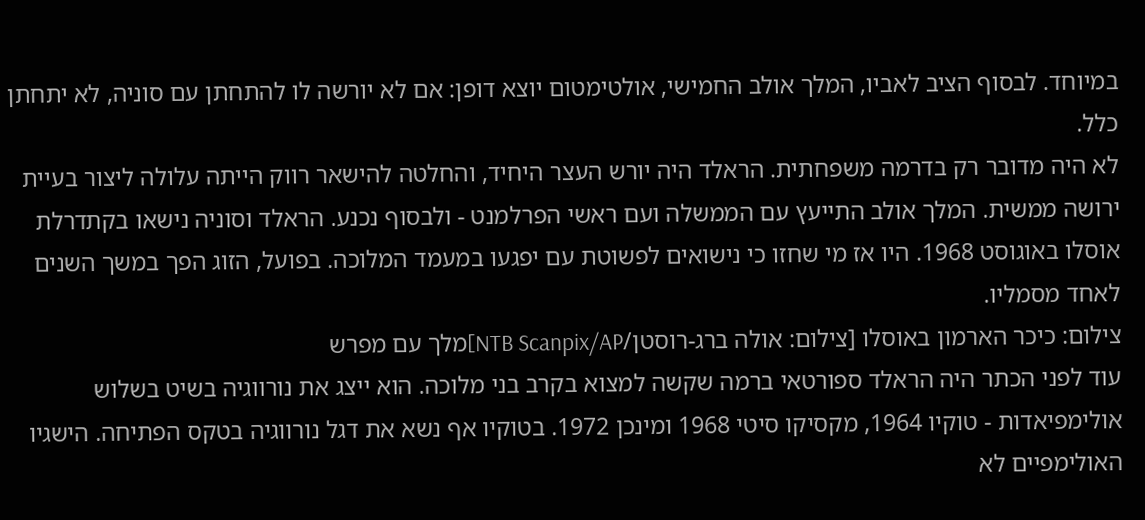במיוחד. לבסוף הציב לאביו, המלך אולב החמישי, אולטימטום יוצא דופן: אם לא יורשה לו להתחתן עם סוניה, לא יתחתן כלל.
לא היה מדובר רק בדרמה משפחתית. הראלד היה יורש העצר היחיד, והחלטה להישאר רווק הייתה עלולה ליצור בעיית ירושה ממשית. המלך אולב התייעץ עם הממשלה ועם ראשי הפרלמנט - ולבסוף נכנע. הראלד וסוניה נישאו בקתדרלת אוסלו באוגוסט 1968. היו אז מי שחזו כי נישואים לפשוטת עם יפגעו במעמד המלוכה. בפועל, הזוג הפך במשך השנים לאחד מסמליו.
צילום: כיכר הארמון באוסלו [צילום: אולה ברג-רוסטן/NTB Scanpix/AP]מלך עם מפרש
עוד לפני הכתר היה הראלד ספורטאי ברמה שקשה למצוא בקרב בני מלוכה. הוא ייצג את נורווגיה בשיט בשלוש אולימפיאדות - טוקיו 1964, מקסיקו סיטי 1968 ומינכן 1972. בטוקיו אף נשא את דגל נורווגיה בטקס הפתיחה. הישגיו האולימפיים לא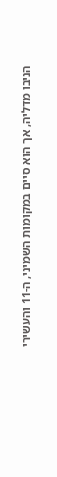הניבו מדליה, אך הוא סיים במקומות השמיני, ה-11 והעשירי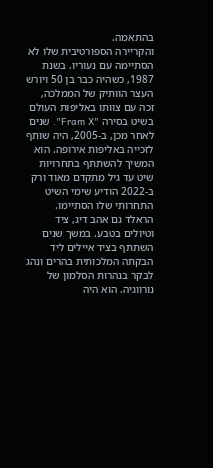בהתאמה.
והקריירה הספורטיבית שלו לא הסתיימה עם נעוריו. בשנת 1987, כשהיה כבר בן 50 ויורש העצר הוותיק של הממלכה, זכה עם צוותו באליפות העולם בשיט בסירה "Fram X". שנים לאחר מכן, ב-2005, היה שותף לזכייה באליפות אירופה. הוא המשיך להשתתף בתחרויות שיט עד גיל מתקדם מאוד ורק ב-2022 הודיע שימי השיט התחרותי שלו הסתיימו.
הראלד גם אהב דיג, ציד וטיולים בטבע. במשך שנים השתתף בציד איילים ליד הבקתה המלכותית בהרים ונהג לבקר בנהרות הסלמון של נורווגיה. הוא היה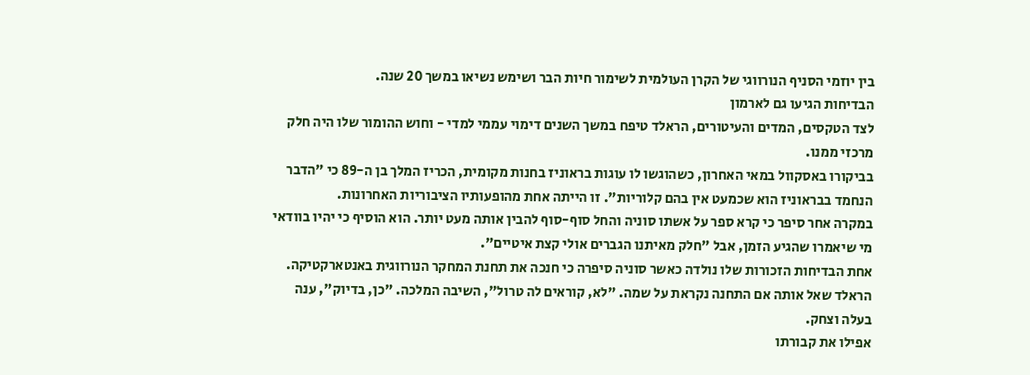בין יוזמי הסניף הנורווגי של הקרן העולמית לשימור חיות הבר ושימש נשיאו במשך 20 שנה.
הבדיחות הגיעו גם לארמון
לצד הטקסים, המדים והעיטורים, הראלד טיפח במשך השנים דימוי עממי למדי - וחוש ההומור שלו היה חלק מרכזי ממנו.
בביקורו באסקוול במאי האחרון, כשהוגשו לו עוגות בראוניז בחנות מקומית, הכריז המלך בן ה-89 כי "הדבר הנחמד בבראוניז הוא שכמעט אין בהם קלוריות". זו הייתה אחת מהופעותיו הציבוריות האחרונות.
במקרה אחר סיפר כי קרא ספר על אשתו סוניה והחל סוף-סוף להבין אותה מעט יותר. הוא הוסיף כי יהיו בוודאי מי שיאמרו שהגיע הזמן, אבל "חלק מאיתנו הגברים אולי קצת איטיים".
אחת הבדיחות הזכורות שלו נולדה כאשר סוניה סיפרה כי חנכה את תחנת המחקר הנורווגית באנטארקטיקה. הראלד שאל אותה אם התחנה נקראת על שמה. "לא, קוראים לה טרול", השיבה המלכה. "כן, בדיוק", ענה בעלה וצחק.
אפילו את קבורתו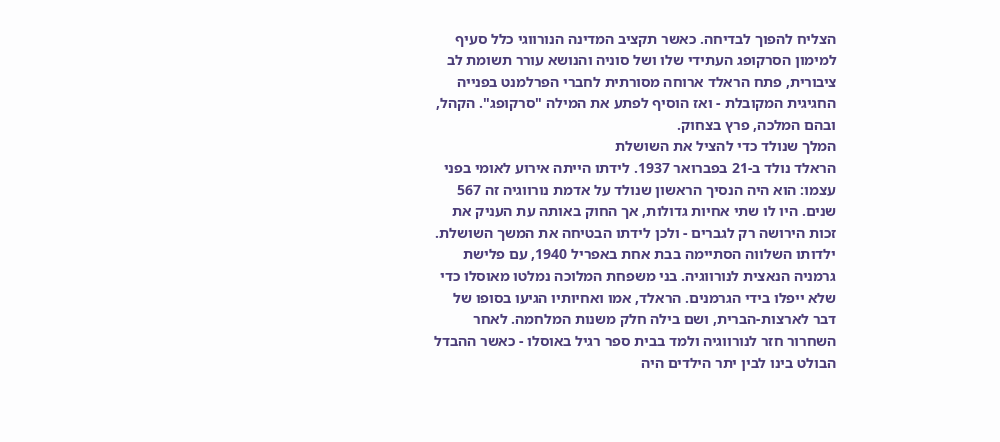הצליח להפוך לבדיחה. כאשר תקציב המדינה הנורווגי כלל סעיף למימון הסרקופג העתידי שלו ושל סוניה והנושא עורר תשומת לב ציבורית, פתח הראלד ארוחה מסורתית לחברי הפרלמנט בפנייה החגיגית המקובלת - ואז הוסיף לפתע את המילה "סרקופג". הקהל, ובהם המלכה, פרץ בצחוק.
המלך שנולד כדי להציל את השושלת
הראלד נולד ב-21 בפברואר 1937. לידתו הייתה אירוע לאומי בפני עצמו: הוא היה הנסיך הראשון שנולד על אדמת נורווגיה זה 567 שנים. היו לו שתי אחיות גדולות, אך החוק באותה עת העניק את זכות הירושה רק לגברים - ולכן לידתו הבטיחה את המשך השושלת.
ילדותו השלווה הסתיימה בבת אחת באפריל 1940, עם פלישת גרמניה הנאצית לנורווגיה. בני משפחת המלוכה נמלטו מאוסלו כדי שלא ייפלו בידי הגרמנים. הראלד, אמו ואחיותיו הגיעו בסופו של דבר לארצות-הברית, ושם בילה חלק משנות המלחמה. לאחר השחרור חזר לנורווגיה ולמד בבית ספר רגיל באוסלו - כאשר ההבדל הבולט בינו לבין יתר הילדים היה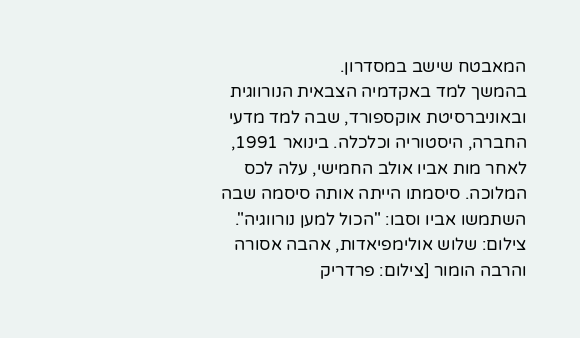המאבטח שישב במסדרון.
בהמשך למד באקדמיה הצבאית הנורווגית ובאוניברסיטת אוקספורד, שבה למד מדעי החברה, היסטוריה וכלכלה. בינואר 1991, לאחר מות אביו אולב החמישי, עלה לכס המלוכה. סיסמתו הייתה אותה סיסמה שבה השתמשו אביו וסבו: "הכול למען נורווגיה".
צילום: שלוש אולימפיאדות, אהבה אסורה והרבה הומור [צילום: פרדריק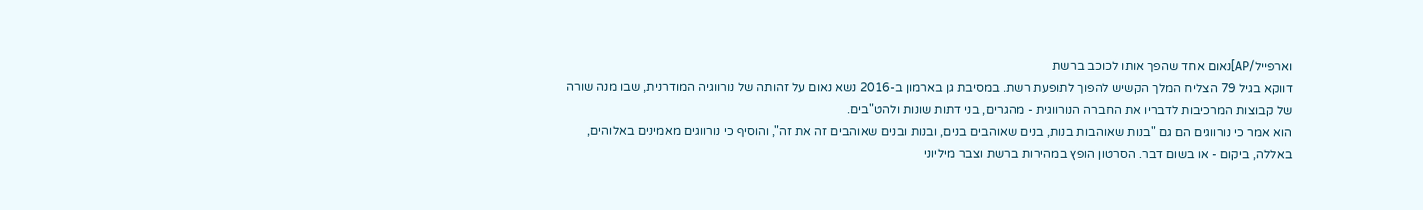וארפייל/AP]נאום אחד שהפך אותו לכוכב ברשת
דווקא בגיל 79 הצליח המלך הקשיש להפוך לתופעת רשת. במסיבת גן בארמון ב-2016 נשא נאום על זהותה של נורווגיה המודרנית, שבו מנה שורה של קבוצות המרכיבות לדבריו את החברה הנורווגית - מהגרים, בני דתות שונות ולהט"בים.
הוא אמר כי נורווגים הם גם "בנות שאוהבות בנות, בנים שאוהבים בנים, ובנות ובנים שאוהבים זה את זה", והוסיף כי נורווגים מאמינים באלוהים, באללה, ביקום - או בשום דבר. הסרטון הופץ במהירות ברשת וצבר מיליוני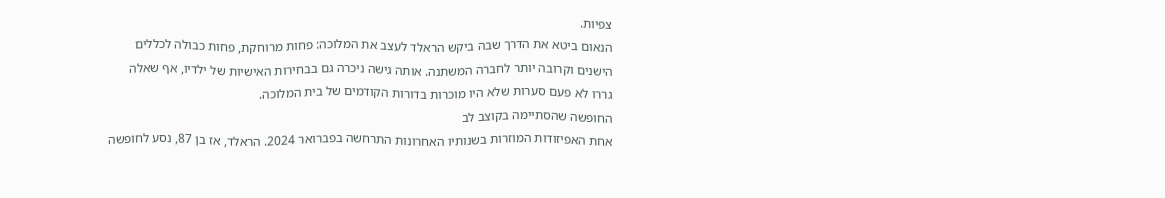צפיות.
הנאום ביטא את הדרך שבה ביקש הראלד לעצב את המלוכה: פחות מרוחקת, פחות כבולה לכללים הישנים וקרובה יותר לחברה המשתנה. אותה גישה ניכרה גם בבחירות האישיות של ילדיו, אף שאלה גררו לא פעם סערות שלא היו מוכרות בדורות הקודמים של בית המלוכה.
החופשה שהסתיימה בקוצב לב
אחת האפיזודות המוזרות בשנותיו האחרונות התרחשה בפברואר 2024. הראלד, אז בן 87, נסע לחופשה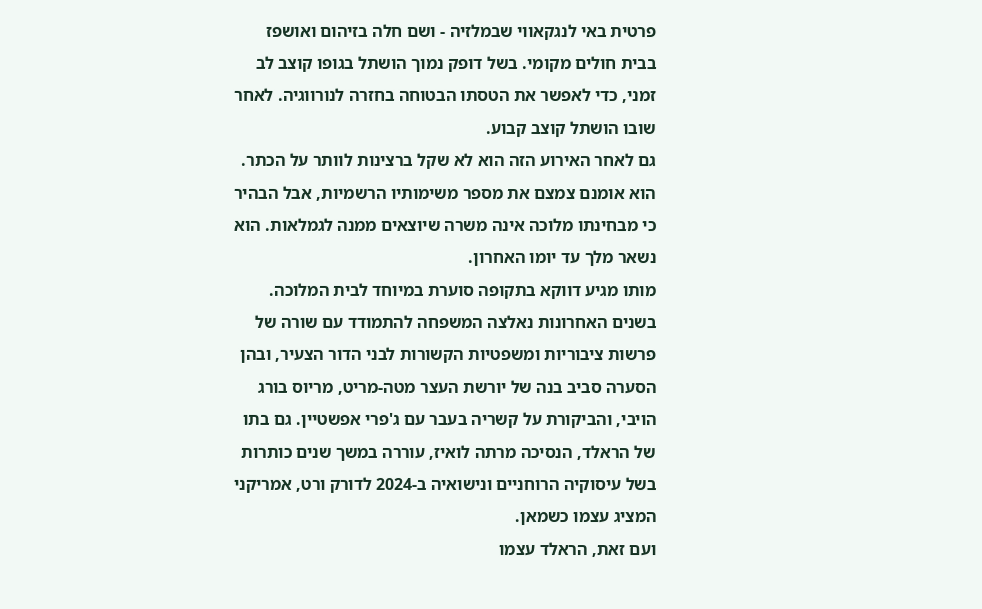פרטית באי לנגקאווי שבמלזיה - ושם חלה בזיהום ואושפז בבית חולים מקומי. בשל דופק נמוך הושתל בגופו קוצב לב זמני, כדי לאפשר את הטסתו הבטוחה בחזרה לנורווגיה. לאחר שובו הושתל קוצב קבוע.
גם לאחר האירוע הזה הוא לא שקל ברצינות לוותר על הכתר. הוא אומנם צמצם את מספר משימותיו הרשמיות, אבל הבהיר כי מבחינתו מלוכה אינה משרה שיוצאים ממנה לגמלאות. הוא נשאר מלך עד יומו האחרון.
מותו מגיע דווקא בתקופה סוערת במיוחד לבית המלוכה. בשנים האחרונות נאלצה המשפחה להתמודד עם שורה של פרשות ציבוריות ומשפטיות הקשורות לבני הדור הצעיר, ובהן הסערה סביב בנה של יורשת העצר מטה-מריט, מריוס בורג הויבי, והביקורת על קשריה בעבר עם ג'פרי אפשטיין. גם בתו של הראלד, הנסיכה מרתה לואיז, עוררה במשך שנים כותרות בשל עיסוקיה הרוחניים ונישואיה ב-2024 לדורק ורט, אמריקני המציג עצמו כשמאן.
ועם זאת, הראלד עצמו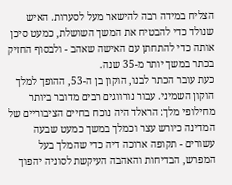הצליח במידה רבה להישאר מעל לסערות. האיש שנולד כדי להבטיח את המשך השושלת, כמעט סיכן אותה כדי להתחתן עם האישה שאהב - ולבסוף החזיק בכתר במשך יותר מ-35 שנה.
כעת עובר הכתר לבנו, הוקון בן ה-53, ההופך למלך הוקון השמיני. עבור נורווגים רבים מדובר ביותר מחילופי מלך: הראלד היה נוכח בחיים הציבוריים של המדינה כיורש עצר וכמלך במשך כמעט שבעה עשורים - תקופה ארוכה דיה כדי שהמלך בעל המפרש, הבדיחות והאהבה העיקשת לסוניה יהפוך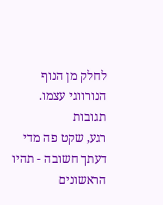לחלק מן הנוף הנורווגי עצמו.
תגובות
רגע, שקט פה מדי
דעתך חשובה - תהיו הראשונים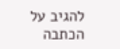להגיב על הכתבה